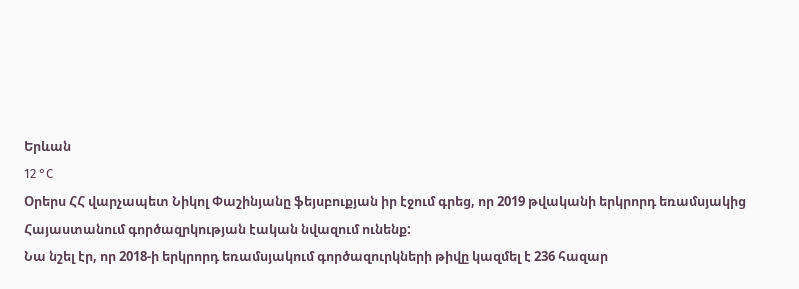Երևան
12 °C
Օրերս ՀՀ վարչապետ Նիկոլ Փաշինյանը ֆեյսբուքյան իր էջում գրեց, որ 2019 թվականի երկրորդ եռամսյակից Հայաստանում գործազրկության էական նվազում ունենք:
Նա նշել էր, որ 2018-ի երկրորդ եռամսյակում գործազուրկների թիվը կազմել է 236 հազար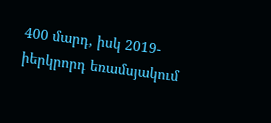400 մարդ, իսկ 2019-իերկրորդ եռամսյակում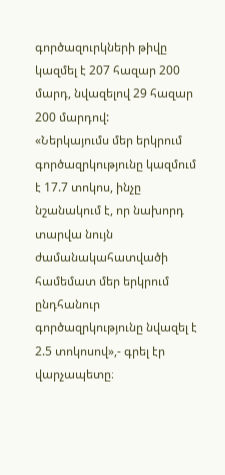գործազուրկների թիվը կազմել է 207 հազար 200 մարդ, նվազելով 29 հազար 200 մարդով:
«Ներկայումս մեր երկրում գործազրկությունը կազմում է 17.7 տոկոս, ինչը նշանակում է, որ նախորդ տարվա նույն ժամանակահատվածի համեմատ մեր երկրում ընդհանուր գործազրկությունը նվազել է 2.5 տոկոսով»,- գրել էր վարչապետը։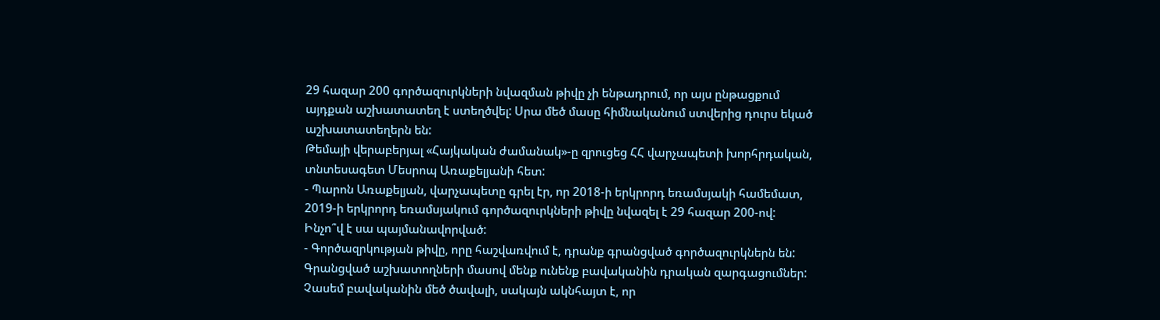29 հազար 200 գործազուրկների նվազման թիվը չի ենթադրում, որ այս ընթացքում այդքան աշխատատեղ է ստեղծվել: Սրա մեծ մասը հիմնականում ստվերից դուրս եկած աշխատատեղերն են:
Թեմայի վերաբերյալ «Հայկական ժամանակ»-ը զրուցեց ՀՀ վարչապետի խորհրդական, տնտեսագետ Մեսրոպ Առաքելյանի հետ:
- Պարոն Առաքելյան, վարչապետը գրել էր, որ 2018-ի երկրորդ եռամսյակի համեմատ, 2019-ի երկրորդ եռամսյակում գործազուրկների թիվը նվազել է 29 հազար 200-ով: Ինչո՞վ է սա պայմանավորված:
- Գործազրկության թիվը, որը հաշվառվում է, դրանք գրանցված գործազուրկներն են: Գրանցված աշխատողների մասով մենք ունենք բավականին դրական զարգացումներ: Չասեմ բավականին մեծ ծավալի, սակայն ակնհայտ է, որ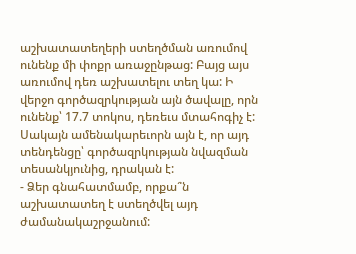աշխատատեղերի ստեղծման առումով ունենք մի փոքր առաջընթաց: Բայց այս առումով դեռ աշխատելու տեղ կա: Ի վերջո գործազրկության այն ծավալը, որն ունենք՝ 17.7 տոկոս, դեռեւս մտահոգիչ է: Սակայն ամենակարեւորն այն է, որ այդ տենդենցը՝ գործազրկության նվազման տեսանկյունից, դրական է:
- Ձեր գնահատմամբ, որքա՞ն աշխատատեղ է ստեղծվել այդ ժամանակաշրջանում: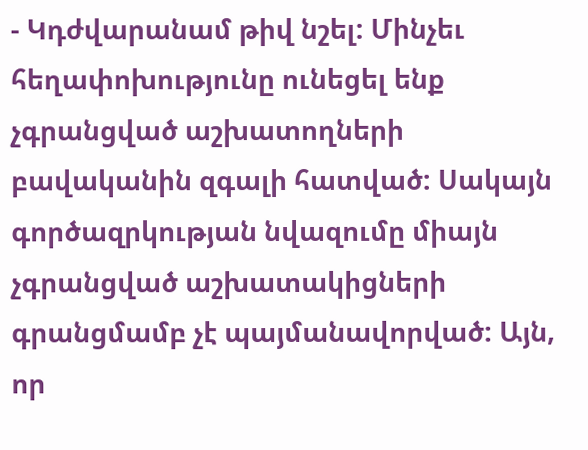- Կդժվարանամ թիվ նշել: Մինչեւ հեղափոխությունը ունեցել ենք չգրանցված աշխատողների բավականին զգալի հատված: Սակայն գործազրկության նվազումը միայն չգրանցված աշխատակիցների գրանցմամբ չէ պայմանավորված: Այն, որ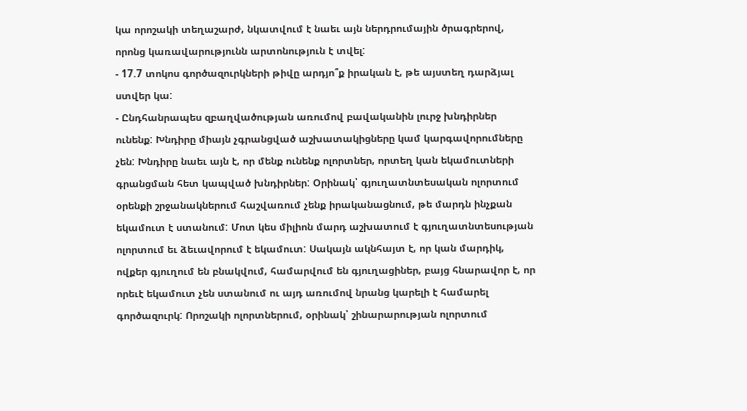կա որոշակի տեղաշարժ, նկատվում է նաեւ այն ներդրումային ծրագրերով, որոնց կառավարությունն արտոնություն է տվել:
- 17.7 տոկոս գործազուրկների թիվը արդյո՞ք իրական է, թե այստեղ դարձյալ ստվեր կա:
- Ընդհանրապես զբաղվածության առումով բավականին լուրջ խնդիրներ ունենք: Խնդիրը միայն չգրանցված աշխատակիցները կամ կարգավորումները չեն: Խնդիրը նաեւ այն է, որ մենք ունենք ոլորտներ, որտեղ կան եկամուտների գրանցման հետ կապված խնդիրներ: Օրինակ՝ գյուղատնտեսական ոլորտում օրենքի շրջանակներում հաշվառում չենք իրականացնում, թե մարդն ինչքան եկամուտ է ստանում: Մոտ կես միլիոն մարդ աշխատում է գյուղատնտեսության ոլորտում եւ ձեւավորում է եկամուտ: Սակայն ակնհայտ է, որ կան մարդիկ, ովքեր գյուղում են բնակվում, համարվում են գյուղացիներ, բայց հնարավոր է, որ որեւէ եկամուտ չեն ստանում ու այդ առումով նրանց կարելի է համարել գործազուրկ: Որոշակի ոլորտներում, օրինակ՝ շինարարության ոլորտում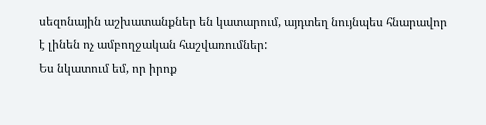սեզոնային աշխատանքներ են կատարում, այդտեղ նույնպես հնարավոր է լինեն ոչ ամբողջական հաշվառումներ:
Ես նկատում եմ, որ իրոք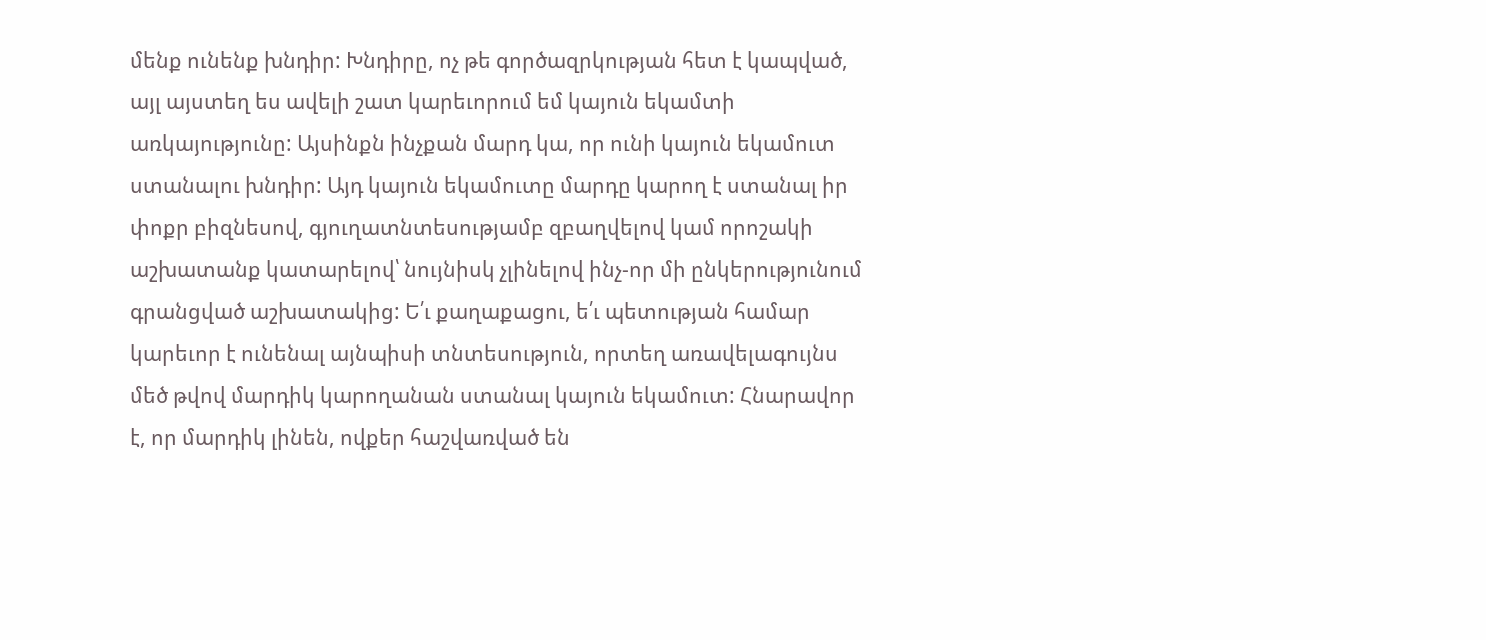մենք ունենք խնդիր: Խնդիրը, ոչ թե գործազրկության հետ է կապված, այլ այստեղ ես ավելի շատ կարեւորում եմ կայուն եկամտի առկայությունը: Այսինքն ինչքան մարդ կա, որ ունի կայուն եկամուտ ստանալու խնդիր: Այդ կայուն եկամուտը մարդը կարող է ստանալ իր փոքր բիզնեսով, գյուղատնտեսությամբ զբաղվելով կամ որոշակի աշխատանք կատարելով՝ նույնիսկ չլինելով ինչ-որ մի ընկերությունում գրանցված աշխատակից: Ե՛ւ քաղաքացու, ե՛ւ պետության համար կարեւոր է ունենալ այնպիսի տնտեսություն, որտեղ առավելագույնս մեծ թվով մարդիկ կարողանան ստանալ կայուն եկամուտ: Հնարավոր է, որ մարդիկ լինեն, ովքեր հաշվառված են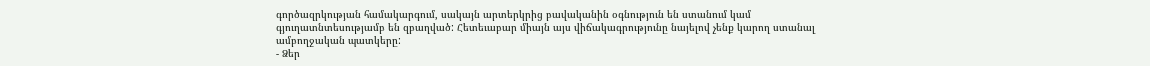գործազրկության համակարգում, սակայն արտերկրից բավականին օգնություն են ստանում կամ գյուղատնտեսությամբ են զբաղված: Հետեւաբար միայն այս վիճակագրությունը նայելով չենք կարող ստանալ ամբողջական պատկերը:
- Ձեր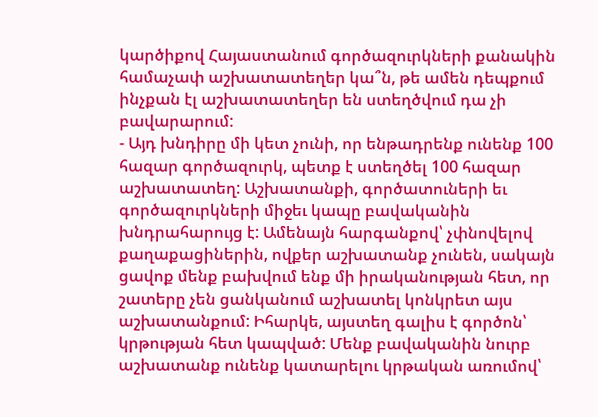կարծիքով Հայաստանում գործազուրկների քանակին համաչափ աշխատատեղեր կա՞ն, թե ամեն դեպքում ինչքան էլ աշխատատեղեր են ստեղծվում դա չի բավարարում:
- Այդ խնդիրը մի կետ չունի, որ ենթադրենք ունենք 100 հազար գործազուրկ, պետք է ստեղծել 100 հազար աշխատատեղ: Աշխատանքի, գործատուների եւ գործազուրկների միջեւ կապը բավականին խնդրահարույց է: Ամենայն հարգանքով՝ չփնովելով քաղաքացիներին, ովքեր աշխատանք չունեն, սակայն ցավոք մենք բախվում ենք մի իրականության հետ, որ շատերը չեն ցանկանում աշխատել կոնկրետ այս աշխատանքում: Իհարկե, այստեղ գալիս է գործոն՝ կրթության հետ կապված: Մենք բավականին նուրբ աշխատանք ունենք կատարելու կրթական առումով՝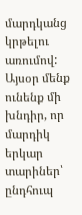մարդկանց կրթելու առումով: Այսօր մենք ունենք մի խնդիր, որ մարդիկ երկար տարիներ՝ ընդհուպ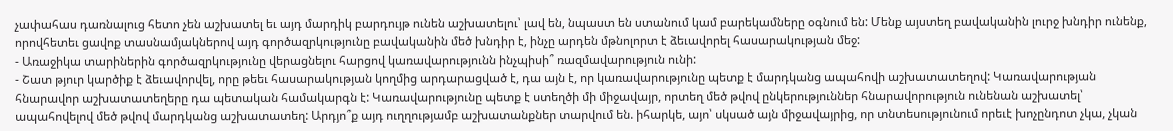չափահաս դառնալուց հետո չեն աշխատել եւ այդ մարդիկ բարդույթ ունեն աշխատելու՝ լավ են, նպաստ են ստանում կամ բարեկամները օգնում են: Մենք այստեղ բավականին լուրջ խնդիր ունենք, որովհետեւ ցավոք տասնամյակներով այդ գործազրկությունը բավականին մեծ խնդիր է, ինչը արդեն մթնոլորտ է ձեւավորել հասարակության մեջ:
- Առաջիկա տարիներին գործազրկությունը վերացնելու հարցով կառավարությունն ինչպիսի՞ ռազմավարություն ունի:
- Շատ թյուր կարծիք է ձեւավորվել, որը թեեւ հասարակության կողմից արդարացված է, դա այն է, որ կառավարությունը պետք է մարդկանց ապահովի աշխատատեղով: Կառավարության հնարավոր աշխատատեղերը դա պետական համակարգն է: Կառավարությունը պետք է ստեղծի մի միջավայր, որտեղ մեծ թվով ընկերություններ հնարավորություն ունենան աշխատել՝ ապահովելով մեծ թվով մարդկանց աշխատատեղ: Արդյո՞ք այդ ուղղությամբ աշխատանքներ տարվում են. իհարկե, այո՝ սկսած այն միջավայրից, որ տնտեսությունում որեւէ խոչընդոտ չկա, չկան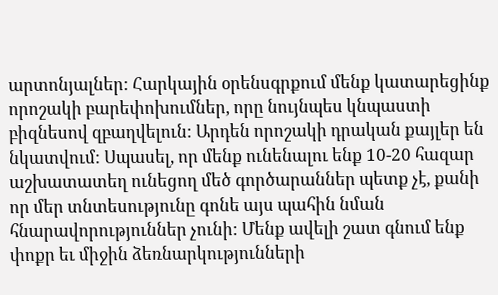արտոնյալներ: Հարկային օրենսգրքում մենք կատարեցինք որոշակի բարեփոխումներ, որը նույնպես կնպաստի բիզնեսով զբաղվելուն: Արդեն որոշակի դրական քայլեր են նկատվում: Սպասել, որ մենք ունենալու ենք 10-20 հազար աշխատատեղ ունեցող մեծ գործարաններ պետք չէ, քանի որ մեր տնտեսությունը գոնե այս պահին նման հնարավորություններ չունի: Մենք ավելի շատ գնում ենք փոքր եւ միջին ձեռնարկությունների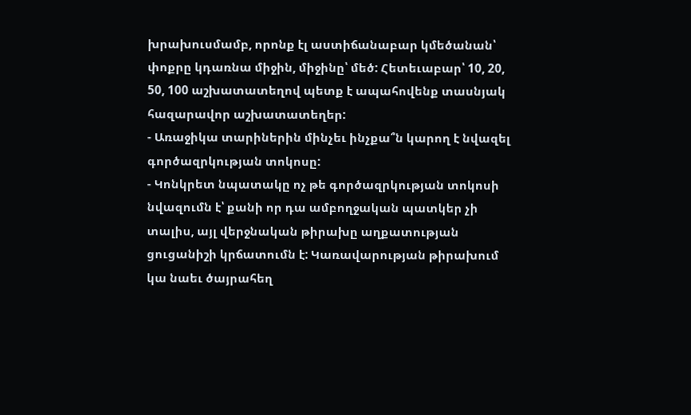խրախուսմամբ, որոնք էլ աստիճանաբար կմեծանան՝ փոքրը կդառնա միջին, միջինը՝ մեծ: Հետեւաբար՝ 10, 20, 50, 100 աշխատատեղով պետք է ապահովենք տասնյակ հազարավոր աշխատատեղեր:
- Առաջիկա տարիներին մինչեւ ինչքա՞ն կարող է նվազել գործազրկության տոկոսը:
- Կոնկրետ նպատակը ոչ թե գործազրկության տոկոսի նվազումն է՝ քանի որ դա ամբողջական պատկեր չի տալիս, այլ վերջնական թիրախը աղքատության ցուցանիշի կրճատումն է: Կառավարության թիրախում կա նաեւ ծայրահեղ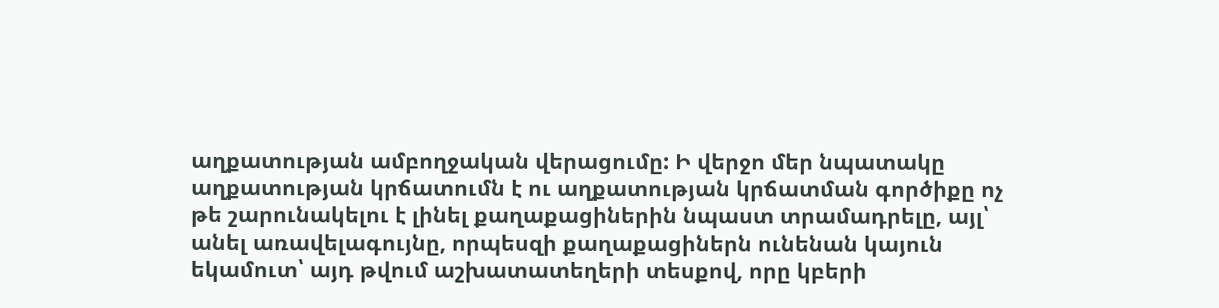աղքատության ամբողջական վերացումը: Ի վերջո մեր նպատակը աղքատության կրճատումն է ու աղքատության կրճատման գործիքը ոչ թե շարունակելու է լինել քաղաքացիներին նպաստ տրամադրելը, այլ՝ անել առավելագույնը, որպեսզի քաղաքացիներն ունենան կայուն եկամուտ՝ այդ թվում աշխատատեղերի տեսքով, որը կբերի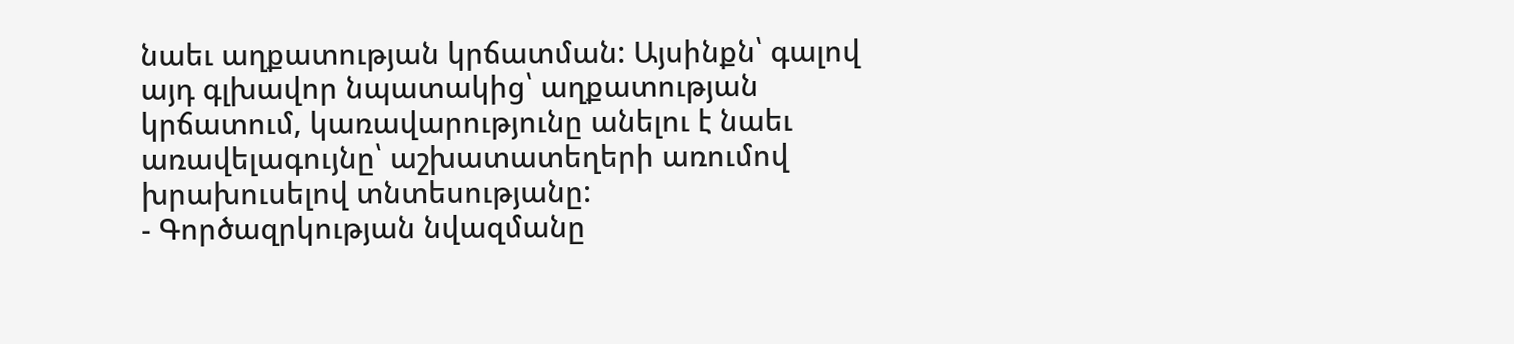նաեւ աղքատության կրճատման: Այսինքն՝ գալով այդ գլխավոր նպատակից՝ աղքատության կրճատում, կառավարությունը անելու է նաեւ առավելագույնը՝ աշխատատեղերի առումով խրախուսելով տնտեսությանը:
- Գործազրկության նվազմանը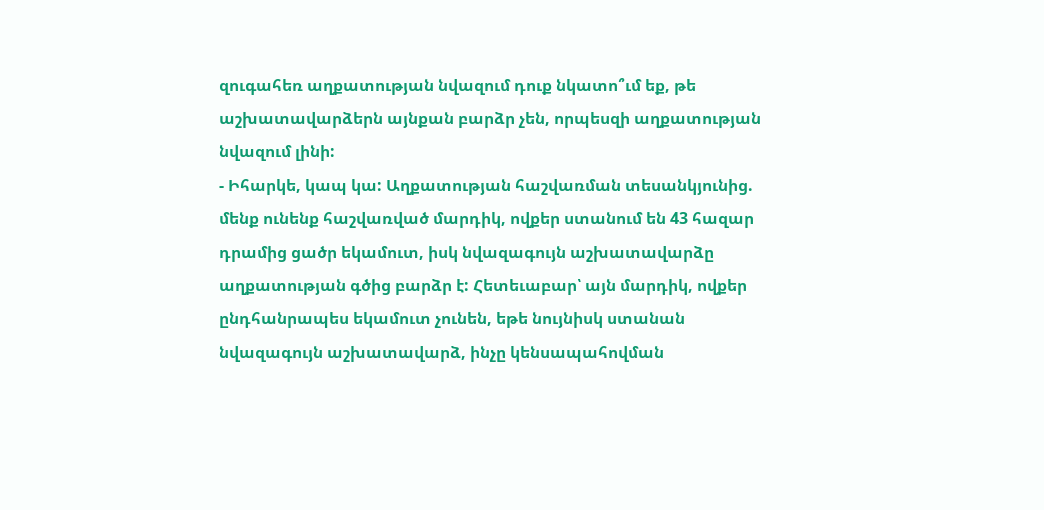զուգահեռ աղքատության նվազում դուք նկատո՞ւմ եք, թե աշխատավարձերն այնքան բարձր չեն, որպեսզի աղքատության նվազում լինի:
- Իհարկե, կապ կա: Աղքատության հաշվառման տեսանկյունից. մենք ունենք հաշվառված մարդիկ, ովքեր ստանում են 43 հազար դրամից ցածր եկամուտ, իսկ նվազագույն աշխատավարձը աղքատության գծից բարձր է: Հետեւաբար՝ այն մարդիկ, ովքեր ընդհանրապես եկամուտ չունեն, եթե նույնիսկ ստանան նվազագույն աշխատավարձ, ինչը կենսապահովման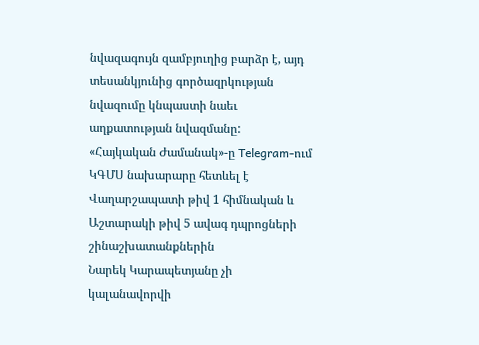նվազագույն զամբյուղից բարձր է, այդ տեսանկյունից գործազրկության նվազումը կնպաստի նաեւ աղքատության նվազմանը:
«Հայկական Ժամանակ»-ը Telegram-ում
ԿԳՄՍ նախարարը հետևել է Վաղարշապատի թիվ 1 հիմնական և Աշտարակի թիվ 5 ավագ դպրոցների շինաշխատանքներին
Նարեկ Կարապետյանը չի կալանավորվի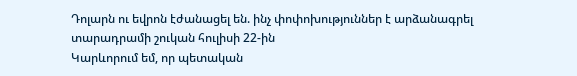Դոլարն ու եվրոն էժանացել են. ինչ փոփոխություններ է արձանագրել տարադրամի շուկան հուլիսի 22-ին
Կարևորում եմ, որ պետական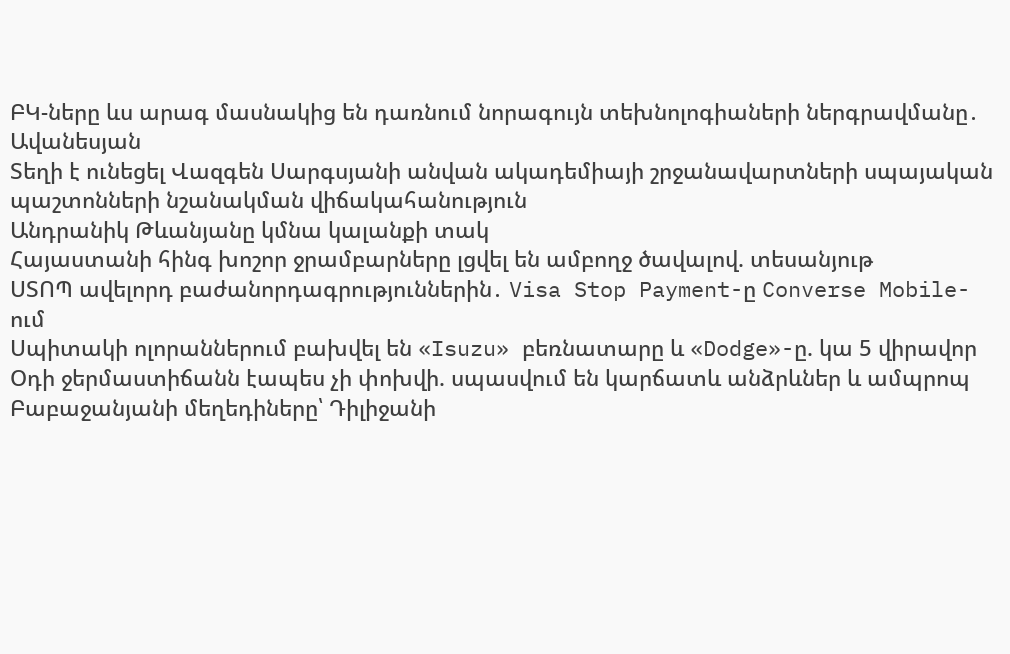ԲԿ-ները ևս արագ մասնակից են դառնում նորագույն տեխնոլոգիաների ներգրավմանը․ Ավանեսյան
Տեղի է ունեցել Վազգեն Սարգսյանի անվան ակադեմիայի շրջանավարտների սպայական պաշտոնների նշանակման վիճակահանություն
Անդրանիկ Թևանյանը կմնա կալանքի տակ
Հայաստանի հինգ խոշոր ջրամբարները լցվել են ամբողջ ծավալով. տեսանյութ
ՍՏՈՊ ավելորդ բաժանորդագրություններին․ Visa Stop Payment-ը Converse Mobile-ում
Սպիտակի ոլորաններում բախվել են «Isuzu» բեռնատարը և «Dodge»-ը. կա 5 վիրավոր
Օդի ջերմաստիճանն էապես չի փոխվի. սպասվում են կարճատև անձրևներ և ամպրոպ
Բաբաջանյանի մեղեդիները՝ Դիլիջանի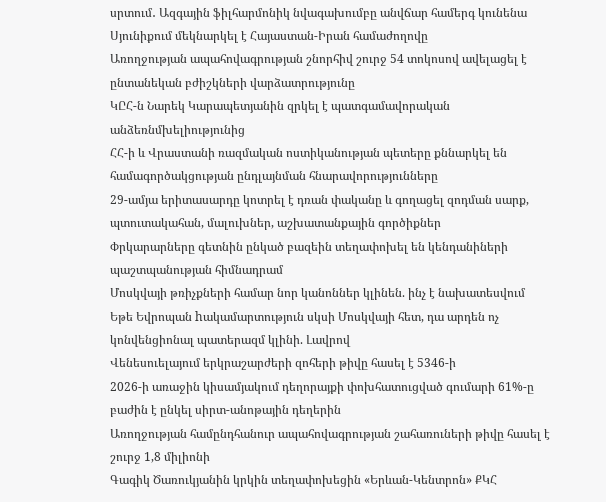սրտում․ Ազգային ֆիլհարմոնիկ նվագախումբը անվճար համերգ կունենա
Սյունիքում մեկնարկել է Հայաստան-Իրան համաժողովը
Առողջության ապահովագրության շնորհիվ շուրջ 54 տոկոսով ավելացել է ընտանեկան բժիշկների վարձատրությունը
ԿԸՀ-ն Նարեկ Կարապետյանին զրկել է պատգամավորական անձեռնմխելիությունից
ՀՀ-ի և Վրաստանի ռազմական ոստիկանության պետերը քննարկել են համագործակցության ընդլայնման հնարավորությունները
29-ամյա երիտասարդը կոտրել է դռան փականը և գողացել զոդման սարք, պտուտակահան, մալուխներ, աշխատանքային գործիքներ
Փրկարարները գետնին ընկած բազեին տեղափոխել են կենդանիների պաշտպանության հիմնադրամ
Մոսկվայի թռիչքների համար նոր կանոններ կլինեն. ինչ է նախատեսվում
Եթե Եվրոպան hակամարտություն սկսի Մոսկվայի հետ, դա արդեն ոչ կոնվենցիոնալ պատերազմ կլինի. Լավրով
Վենեսուելայում երկրաշարժերի զոհերի թիվը հասել է 5346-ի
2026-ի առաջին կիսամյակում դեղորայքի փոխհատուցված գումարի 61%-ը բաժին է ընկել սիրտ-անոթային դեղերին
Առողջության համընդհանուր ապահովագրության շահառուների թիվը հասել է շուրջ 1,8 միլիոնի
Գագիկ Ծառուկյանին կրկին տեղափոխեցին «Երևան-Կենտրոն» ՔԿՀ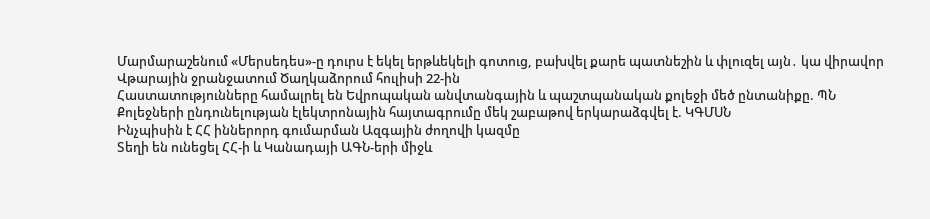Մարմարաշենում «Մերսեդես»-ը դուրս է եկել երթևեկելի գոտուց, բախվել քարե պատնեշին և փլուզել այն․ կա վիրավոր
Վթարային ջրանջատում Ծաղկաձորում հուլիսի 22-ին
Հաստատությունները համալրել են Եվրոպական անվտանգային և պաշտպանական քոլեջի մեծ ընտանիքը. ՊՆ
Քոլեջների ընդունելության էլեկտրոնային հայտագրումը մեկ շաբաթով երկարաձգվել է. ԿԳՄՍՆ
Ինչպիսին է ՀՀ իններորդ գումարման Ազգային ժողովի կազմը
Տեղի են ունեցել ՀՀ-ի և Կանադայի ԱԳՆ-երի միջև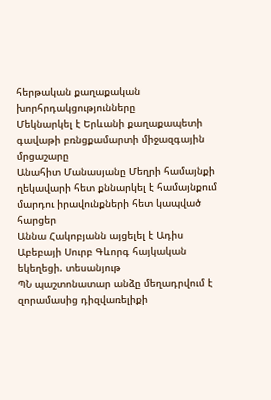հերթական քաղաքական խորհրդակցությունները
Մեկնարկել է Երևանի քաղաքապետի գավաթի բռնցքամարտի միջազգային մրցաշարը
Անահիտ Մանասյանը Մեղրի համայնքի ղեկավարի հետ քննարկել է համայնքում մարդու իրավունքների հետ կապված հարցեր
Աննա Հակոբյանն այցելել է Ադիս Աբեբայի Սուրբ Գևորգ հայկական եկեղեցի. տեսանյութ
ՊՆ պաշտոնատար անձը մեղադրվում է զորամասից դիզվառելիքի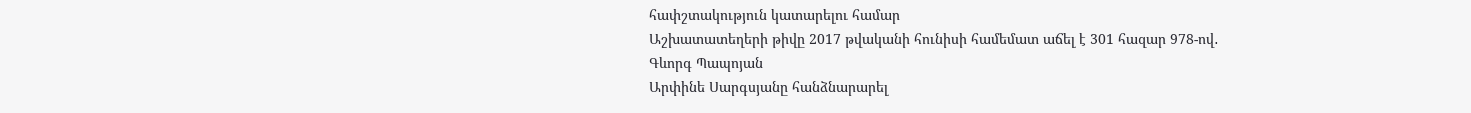հափշտակություն կատարելու համար
Աշխատատեղերի թիվը 2017 թվականի հունիսի համեմատ աճել է 301 հազար 978-ով․ Գևորգ Պապոյան
Արփինե Սարգսյանը հանձնարարել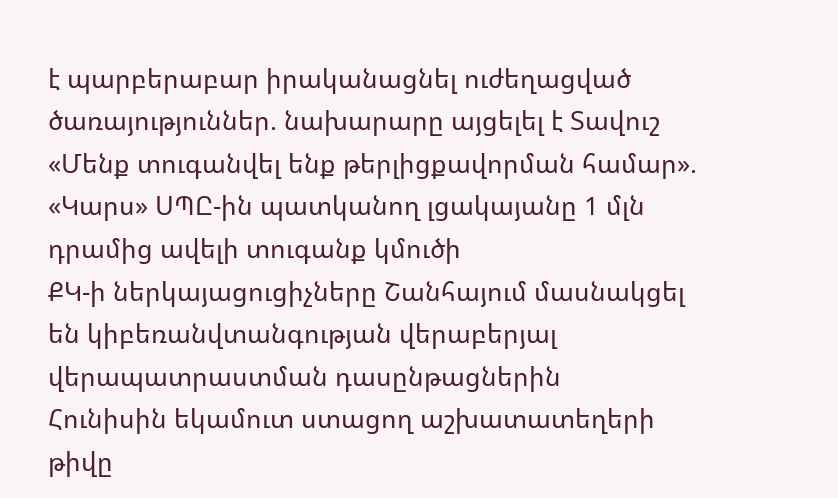է պարբերաբար իրականացնել ուժեղացված ծառայություններ. նախարարը այցելել է Տավուշ
«Մենք տուգանվել ենք թերլիցքավորման համար». «Կարս» ՍՊԸ-ին պատկանող լցակայանը 1 մլն դրամից ավելի տուգանք կմուծի
ՔԿ-ի ներկայացուցիչները Շանհայում մասնակցել են կիբեռանվտանգության վերաբերյալ վերապատրաստման դասընթացներին
Հունիսին եկամուտ ստացող աշխատատեղերի թիվը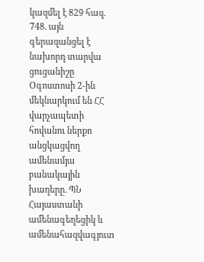կազմել է 829 հազ. 748. այն գերազանցել է նախորդ տարվա ցուցանիշը
Օգոստոսի 2-ին մեկնարկում են ՀՀ վարչապետի հովանու ներքո անցկացվող ամենամյա բանակային խաղերը. ՊՆ
Հայաստանի ամենագեղեցիկ և ամենահազվագյուտ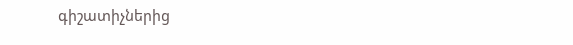գիշատիչներից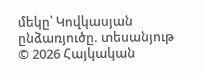մեկը՝ Կովկասյան ընձառյուծը. տեսանյութ
© 2026 Հայկական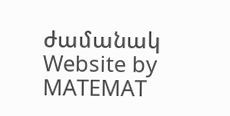ժամանակ
Website by MATEMAT